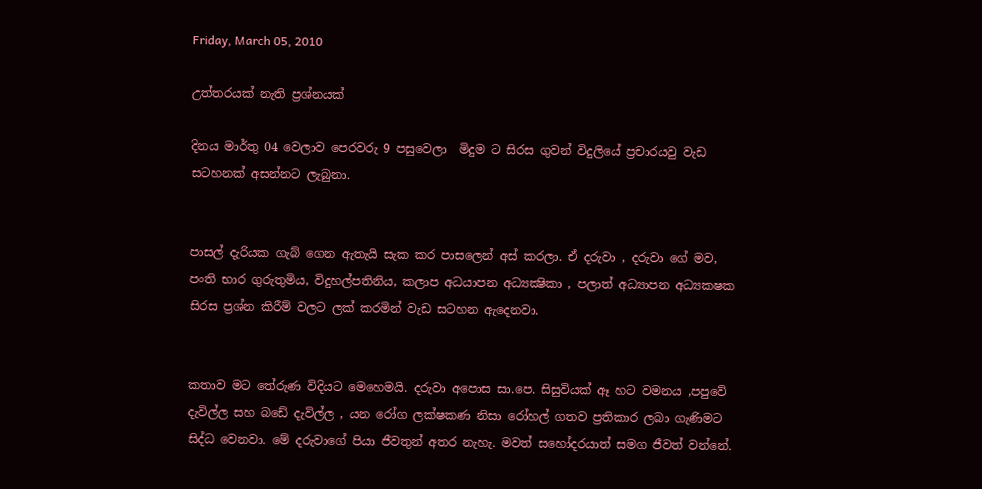Friday, March 05, 2010

උත්තරයක් නැති ප්‍රශ්නයක්

දිනය මාර්තු 04 වෙලාව පෙරවරු 9 පසුවෙලා  මිදුම ට සිරස ගුවන් විදුලියේ ප්‍රචාරයවු වැඩ සටහනක් අසන්නට ලැබුනා.


පාසල් දැරියක ගැබ් ගෙන ඇතැයි සැක කර පාසලෙන් අස් කරලා. ඒ දරුවා , දරුවා ගේ මව, පංති භාර ගුරුතුමිය, විදුහල්පතිනිය, කලාප අධයාපන අධ්‍යක්‍ෂිකා , පලාත් අධ්‍යාපන අධ්‍යකෂක සිරස ප්‍රශ්න කිරීම් වලට ලක් කරමින් වැඩ සටහන ඇදෙනවා.


කතාව මට තේරුණ විදියට මෙහෙමයි. දරුවා අපොස සා.පෙ. සිසුවියක් ඈ හට වමනය ,පපුවේ දැවිල්ල සහ බඩේ දැවිල්ල , යන රෝග ලක්ෂකණ නිසා රෝහල් ගතව ප්‍රතිකාර ලබා ගැණිමට සිද්ධ වෙනවා. මේ දරුවාගේ පියා ජීවතුන් අතර නැහැ. මවත් සහෝදරයාත් සමග ජීවත් වන්නේ.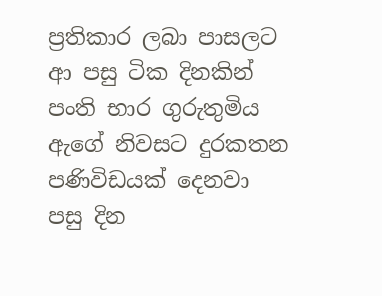ප්‍රතිකාර ලබා පාසලට ආ පසු ටික දිනකින් පංති භාර ගුරුතුමිය ඇගේ නිවසට දුරකතන පණිවිඩයක් දෙනවා පසු දින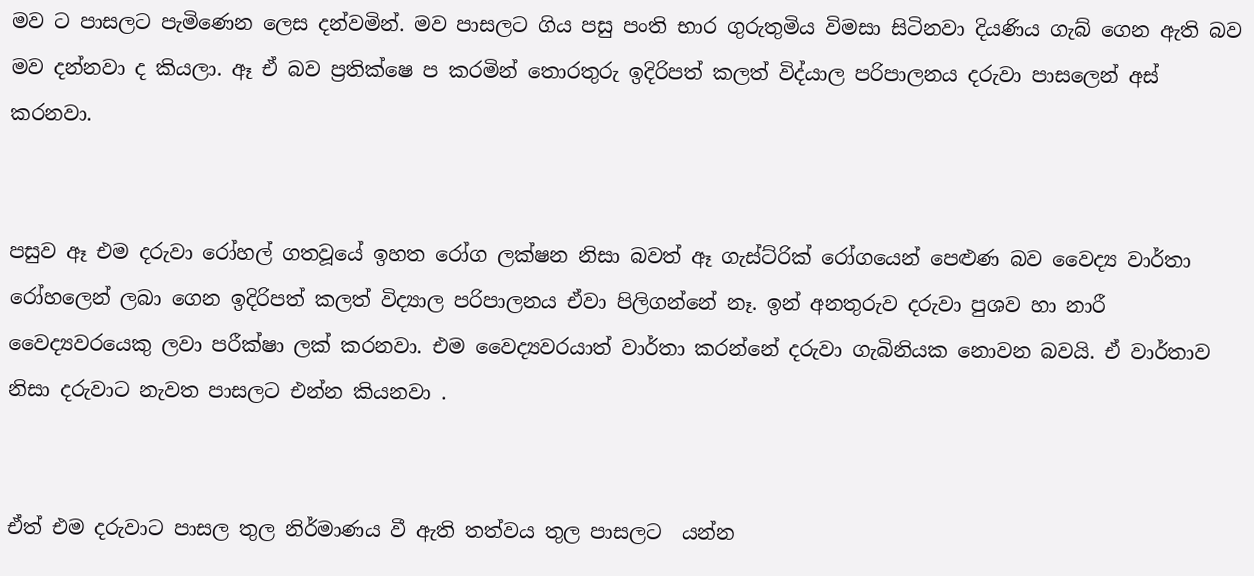මව ට පාසලට පැමිණෙන ලෙස දන්වමින්. මව පාසලට ගිය පසු පංති භාර ගුරුතුමිය විමසා සිටිනවා දියණිය ගැබ් ගෙන ඇති බව මව දන්නවා ද කියලා. ඈ ඒ බව ප්‍රතික්ෂෙ ප කරමින් තොරතුරු ඉදිරිපත් කලත් විද්යාල පරිපාලනය දරුවා පාසලෙන් අස් කරනවා.


පසුව ඈ එම දරුවා රෝහල් ගතවූයේ ඉහත රෝග ලක්ෂන නිසා බවත් ඈ ගැස්ට්රික් රෝගයෙන් පෙළුණ බව වෛද්‍ය වාර්තා රෝහලෙන් ලබා ගෙන ඉදිරිපත් කලත් විද්‍යාල පරිපාලනය ඒවා පිලිගන්නේ නෑ. ඉන් අනතුරුව දරුවා පුශව හා නාරී වෛද්‍යවරයෙකු ලවා පරීක්ෂා ලක් කරනවා. එම වෛද්‍යවරයාත් වාර්තා කරන්නේ දරුවා ගැබිනියක නොවන බවයි. ඒ වාර්තාව නිසා දරුවාට නැවත පාසලට එන්න කියනවා .


ඒත් එම දරුවාට පාසල තුල නිර්මාණය වී ඇති තත්වය තුල පාසලට  යන්න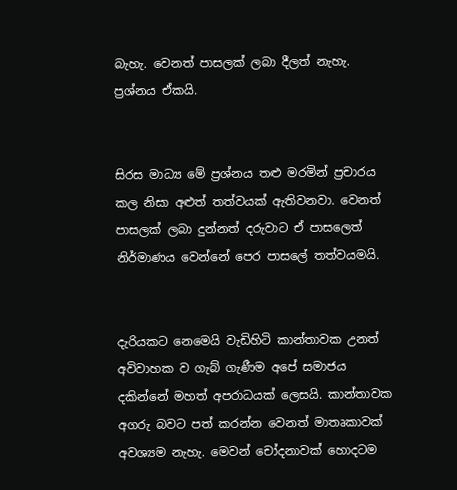බැහැ. වෙනත් පාසලක් ලබා දීලත් නැහැ. ප්‍රශ්නය ඒකයි.


සිරස මාධ්‍ය මේ ප්‍රශ්නය තළු මරමින් ප්‍රචාරය කල නිසා අළුත් තත්වයක් ඇතිවනවා. වෙනත් පාසලක් ලබා දුන්නත් දරුවාට ඒ පාසලෙත් නිර්මාණය වෙන්නේ පෙර පාසලේ තත්වයමයි.


දැරියකට නෙමෙයි වැඩිහිටි කාන්තාවක උනත් අවිවාහක ව ගැබ් ගැණීම අපේ සමාජය දකින්නේ මහත් අපරාධයක් ලෙසයි. කාන්තාවක අගරු බවට පත් කරන්න වෙනත් මාතෘකාවක් අවශ්‍යම නැහැ. මෙවන් චෝදනාවක් හොදටම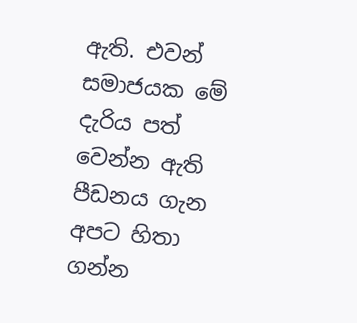ඇති. එවන් සමාජයක මේ දැරිය පත් වෙන්න ඇති පීඩනය ගැන අපට හිතා ගන්න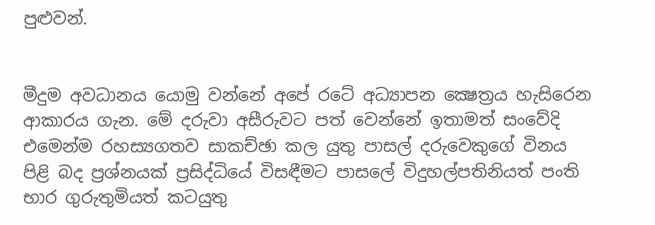පුළුවන්.


මීදුම අවධානය යොමු වන්නේ අපේ රටේ අධ්‍යාපන ක්‍ෂෙත්‍රය හැසිරෙන ආකාරය ගැන. මේ දරුවා අසීරුවට පත් වෙන්නේ ඉතාමත් සංවේදි එමෙන්ම රහස්‍යගතව සාකච්ඡා කල යුතු පාසල් දරුවෙකුගේ විනය පිළි බද ප්‍රශ්නයක් ප්‍රසිද්ධියේ විසඳීමට පාසලේ විදුහල්පතිනියත් පංති භාර ගුරුතුමියත් කටයුතු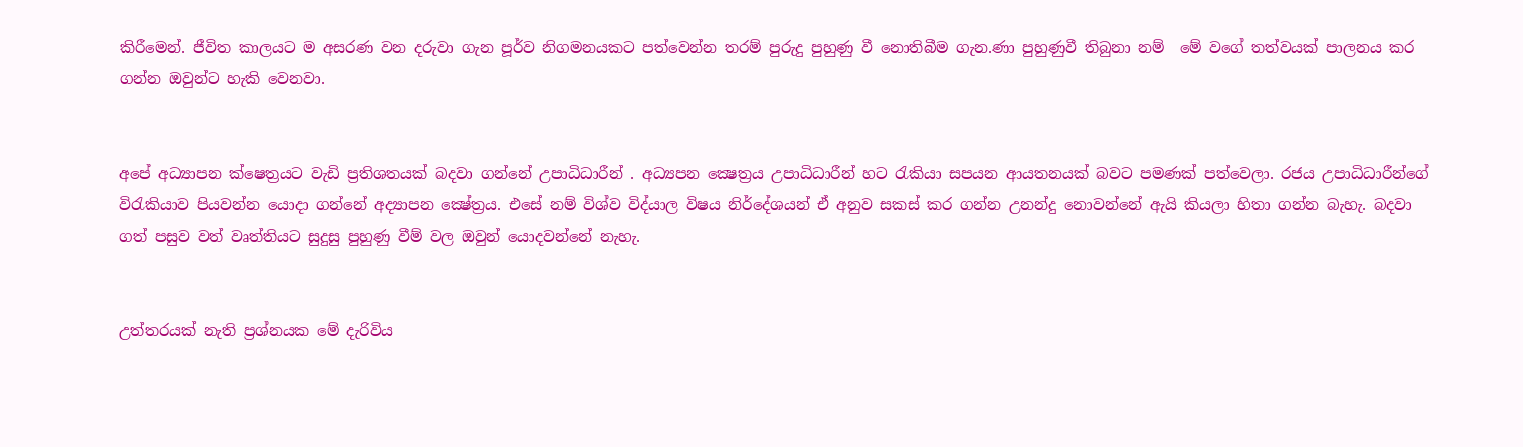කිරීමෙන්. ජීවිත කාලයට ම අසරණ වන දරුවා ගැන පූර්ව නිගමනයකට පත්වෙන්න තරම් පුරුදු පුහුණු වී නොතිබීම ගැන.ණා පුහුණුවී තිබුනා නම්  මේ වගේ තත්වයක් පාලනය කර ගන්න ඔවුන්ට හැකි වෙනවා.


අපේ අධ්‍යාපන ක්ෂෙත්‍රයට වැඩි ප්‍රතිශතයක් බදවා ගන්නේ උපාධිධාරීන් . අධ්‍යපන ක්‍ෂෙත්‍රය උපාධිධාරීන් හට රැකියා සපයන ආයතනයක් බවට පමණක් පත්වෙලා. රජය උපාධිධාරීන්ගේ විරැකියාව පියවන්න යොදා ගන්නේ අද්‍යාපන ක්‍ෂේත්‍රය. එසේ නම් විශ්ව විද්යා‍ල විෂය නිර්දේශයන් ඒ අනුව සකස් කර ගන්න උනන්දු නොවන්නේ ඇයි කියලා හිතා ගන්න බැහැ. බදවා ගත් පසුව වත් වෘත්තියට සුදුසු පුහුණු වීම් වල ඔවුන් යොදවන්නේ නැහැ.


උත්තරයක් නැති ප්‍රශ්නයක මේ දැරිවිය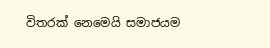විතරක් නෙමෙයි සමාජයම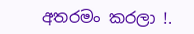අතරමං කරලා !.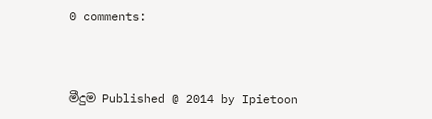0 comments:



මීදුම Published @ 2014 by Ipietoon